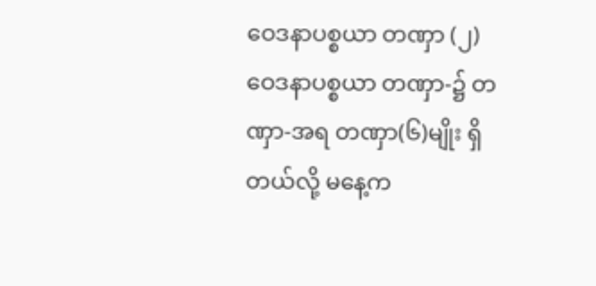ဝေဒနာပစ္စယာ တဏှာ (၂)
ဝေဒနာပစ္စယာ တဏှာ-၌ တဏှာ-အရ တဏှာ(၆)မျိုး ရှိတယ်လို့ မနေ့က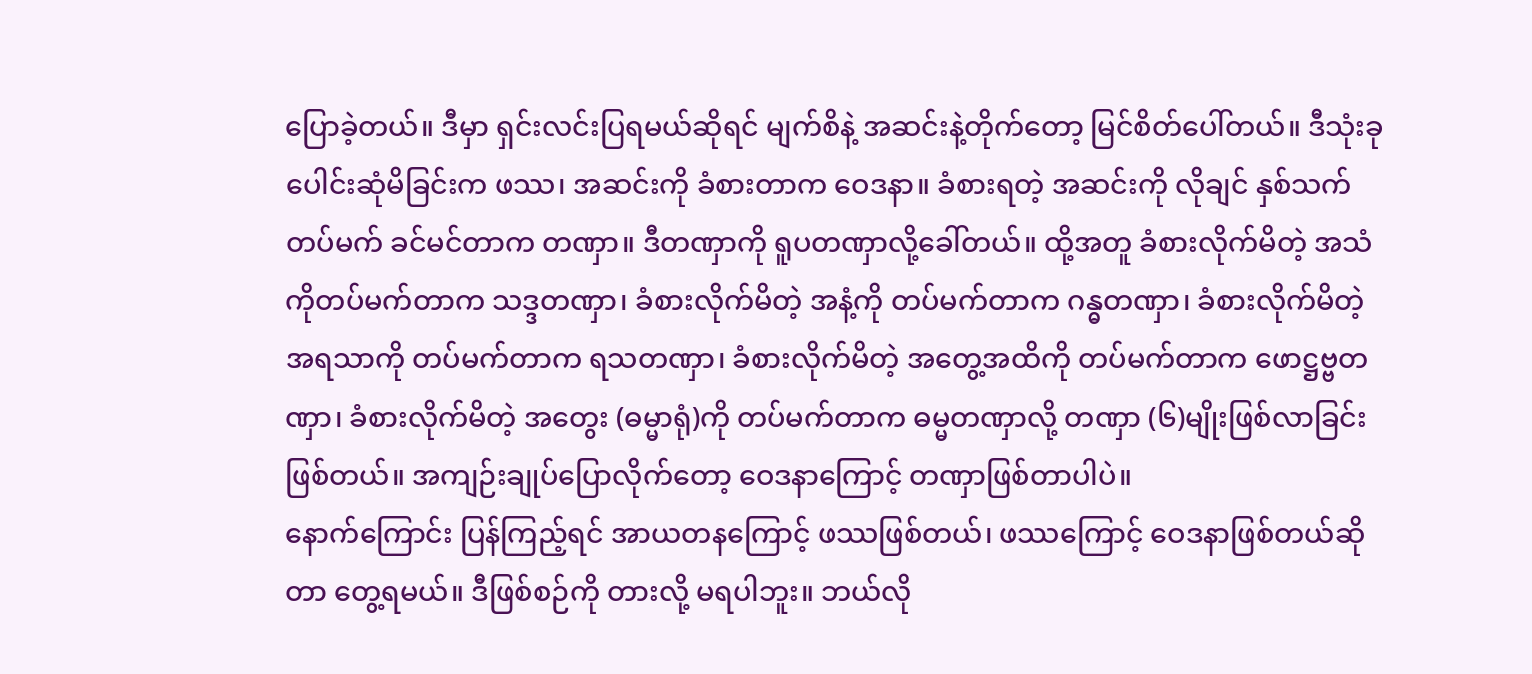ပြောခဲ့တယ်။ ဒီမှာ ရှင်းလင်းပြရမယ်ဆိုရင် မျက်စိနဲ့ အဆင်းနဲ့တိုက်တော့ မြင်စိတ်ပေါ်တယ်။ ဒီသုံးခုပေါင်းဆုံမိခြင်းက ဖဿ၊ အဆင်းကို ခံစားတာက ဝေဒနာ။ ခံစားရတဲ့ အဆင်းကို လိုချင် နှစ်သက် တပ်မက် ခင်မင်တာက တဏှာ။ ဒီတဏှာကို ရူပတဏှာလို့ခေါ်တယ်။ ထို့အတူ ခံစားလိုက်မိတဲ့ အသံကိုတပ်မက်တာက သဒ္ဒတဏှာ၊ ခံစားလိုက်မိတဲ့ အနံ့ကို တပ်မက်တာက ဂန္ဓတဏှာ၊ ခံစားလိုက်မိတဲ့ အရသာကို တပ်မက်တာက ရသတဏှာ၊ ခံစားလိုက်မိတဲ့ အတွေ့အထိကို တပ်မက်တာက ဖောဋ္ဌဗ္ဗတဏှာ၊ ခံစားလိုက်မိတဲ့ အတွေး (ဓမ္မာရုံ)ကို တပ်မက်တာက ဓမ္မတဏှာလို့ တဏှာ (၆)မျိုးဖြစ်လာခြင်းဖြစ်တယ်။ အကျဉ်းချုပ်ပြောလိုက်တော့ ဝေဒနာကြောင့် တဏှာဖြစ်တာပါပဲ။
နောက်ကြောင်း ပြန်ကြည့်ရင် အာယတနကြောင့် ဖဿဖြစ်တယ်၊ ဖဿကြောင့် ဝေဒနာဖြစ်တယ်ဆိုတာ တွေ့ရမယ်။ ဒီဖြစ်စဉ်ကို တားလို့ မရပါဘူး။ ဘယ်လို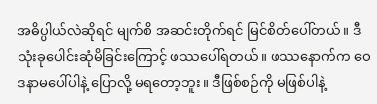အဓိပ္ပါယ်လဲဆိုရင် မျက်စိ အဆင်းတိုက်ရင် မြင်စိတ်ပေါ်တယ်။ ဒီသုံးခုပေါင်းဆုံမိခြင်းကြောင့် ဖဿပေါ်ရတယ်။ ဖဿနောက်က ဝေဒနာမပေါ်ပါနဲ့ ပြောလို့ မရတော့ဘူး။ ဒီဖြစ်စဉ်ကို မဖြစ်ပါနဲ့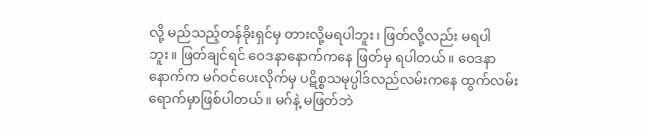လို့ မည်သည့်တန်ခိုးရှင်မှ တားလို့မရပါဘူး၊ ဖြတ်လို့လည်း မရပါဘူး။ ဖြတ်ချင်ရင် ဝေဒနာနောက်ကနေ ဖြတ်မှ ရပါတယ်။ ဝေဒနာနောက်က မဂ်ဝင်ပေးလိုက်မှ ပဋိစ္စသမုပ္ပါဒ်လည်လမ်းကနေ ထွက်လမ်းရောက်မှာဖြစ်ပါတယ်။ မဂ်နဲ့ မဖြတ်ဘဲ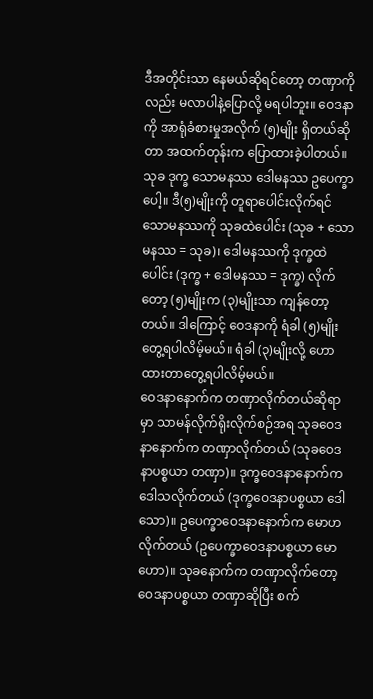ဒီအတိုင်းသာ နေမယ်ဆိုရင်တော့ တဏှာကိုလည်း မလာပါနဲ့ပြောလို့ မရပါဘူး။ ဝေဒနာကို အာရုံခံစားမှုအလိုက် (၅)မျိုး ရှိတယ်ဆိုတာ အထက်တုန်းက ပြောထားခဲ့ပါတယ်။ သုခ ဒုက္ခ သောမနဿ ဒေါမနဿ ဥပေက္ခာပေါ့။ ဒီ(၅)မျိုးကို တူရာပေါင်းလိုက်ရင် သောမနဿကို သုခထဲပေါင်း (သုခ + သောမနဿ = သုခ)၊ ဒေါမနဿကို ဒုက္ခထဲပေါင်း (ဒုက္ခ + ဒေါမနဿ = ဒုက္ခ) လိုက်တော့ (၅)မျိုးက (၃)မျိုးသာ ကျန်တော့တယ်။ ဒါကြောင့် ဝေဒနာကို ရံခါ (၅)မျိုးတွေ့ရပါလိမ့်မယ်။ ရံခါ (၃)မျိုးလို့ ဟောထားတာတွေ့ရပါလိမ့်မယ်။
ဝေဒနာနောက်က တဏှာလိုက်တယ်ဆိုရာမှာ သာမန်လိုက်ရိုးလိုက်စဉ်အရ သုခဝေဒနာနောက်က တဏှာလိုက်တယ် (သုခဝေဒနာပစ္စယာ တဏှာ)။ ဒုက္ခဝေဒနာနောက်က ဒေါသလိုက်တယ် (ဒုက္ခဝေဒနာပစ္စယာ ဒေါသော)။ ဥပေက္ခာဝေဒနာနောက်က မောဟလိုက်တယ် (ဥပေက္ခာဝေဒနာပစ္စယာ မောဟော)။ သုခနောက်က တဏှာလိုက်တော့ ဝေဒနာပစ္စယာ တဏှာဆိုပြီး စက်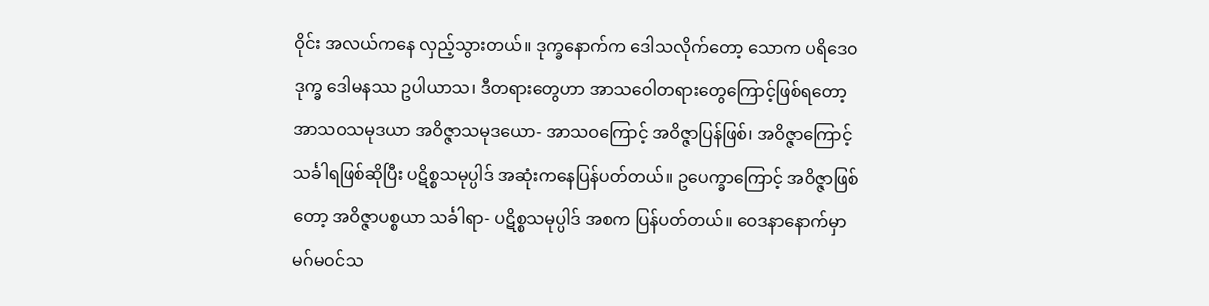ဝိုင်း အလယ်ကနေ လှည့်သွားတယ်။ ဒုက္ခနောက်က ဒေါသလိုက်တော့ သောက ပရိဒေ၀ ဒုက္ခ ဒေါမနဿ ဥပါယာသ၊ ဒီတရားတွေဟာ အာသဝေါတရားတွေကြောင့်ဖြစ်ရတော့ အာသဝသမုဒယာ အဝိဇ္ဇာသမုဒယော- အာသဝကြောင့် အဝိဇ္ဇာပြန်ဖြစ်၊ အဝိဇ္ဇာကြောင့် သင်္ခါရဖြစ်ဆိုပြီး ပဋိစ္စသမုပ္ပါဒ် အဆုံးကနေပြန်ပတ်တယ်။ ဥပေက္ခာကြောင့် အဝိဇ္ဇာဖြစ်တော့ အဝိဇ္ဇာပစ္စယာ သင်္ခါရာ- ပဋိစ္စသမုပ္ပါဒ် အစက ပြန်ပတ်တယ်။ ဝေဒနာနောက်မှာ မဂ်မဝင်သ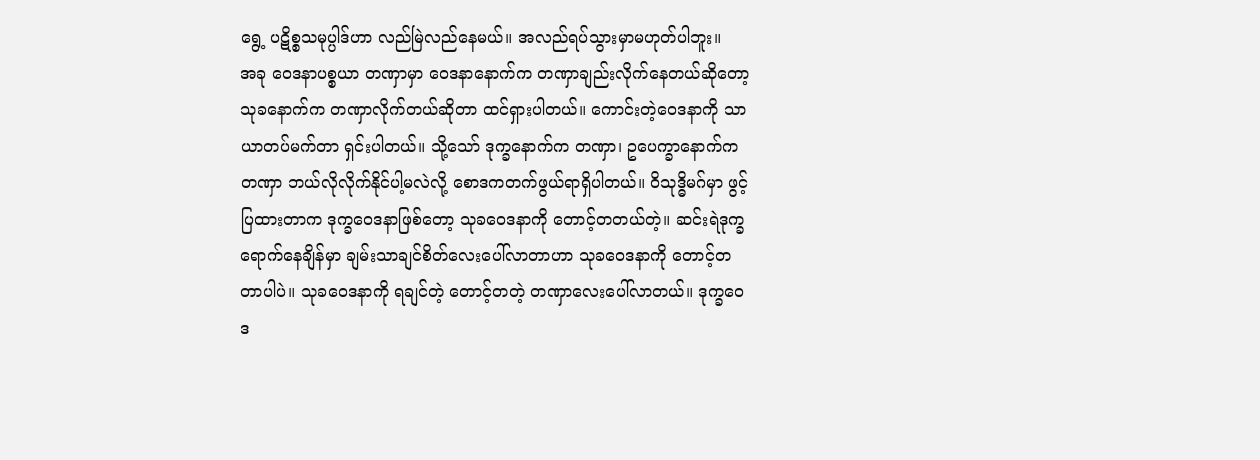ရွေ့ ပဋိစ္စသမုပ္ပါဒ်ဟာ လည်မြဲလည်နေမယ်။ အလည်ရပ်သွားမှာမဟုတ်ပါဘူး။
အခု ဝေဒနာပစ္စယာ တဏှာမှာ ဝေဒနာနောက်က တဏှာချည်းလိုက်နေတယ်ဆိုတော့ သုခနောက်က တဏှာလိုက်တယ်ဆိုတာ ထင်ရှားပါတယ်။ ကောင်းတဲ့ဝေဒနာကို သာယာတပ်မက်တာ ရှင်းပါတယ်။ သို့သော် ဒုက္ခနောက်က တဏှာ၊ ဥပေက္ခာနောက်က တဏှာ ဘယ်လိုလိုက်နိုင်ပါ့မလဲလို့ စောဒကတက်ဖွယ်ရာရှိပါတယ်။ ဝိသုဒ္ဓိမဂ်မှာ ဖွင့်ပြထားတာက ဒုက္ခဝေဒနာဖြစ်တော့ သုခဝေဒနာကို တောင့်တတယ်တဲ့။ ဆင်းရဲဒုက္ခရောက်နေချိန်မှာ ချမ်းသာချင်စိတ်လေးပေါ်လာတာဟာ သုခဝေဒနာကို တောင့်တတာပါပဲ။ သုခဝေဒနာကို ရချင်တဲ့ တောင့်တတဲ့ တဏှာလေးပေါ်လာတယ်။ ဒုက္ခဝေဒ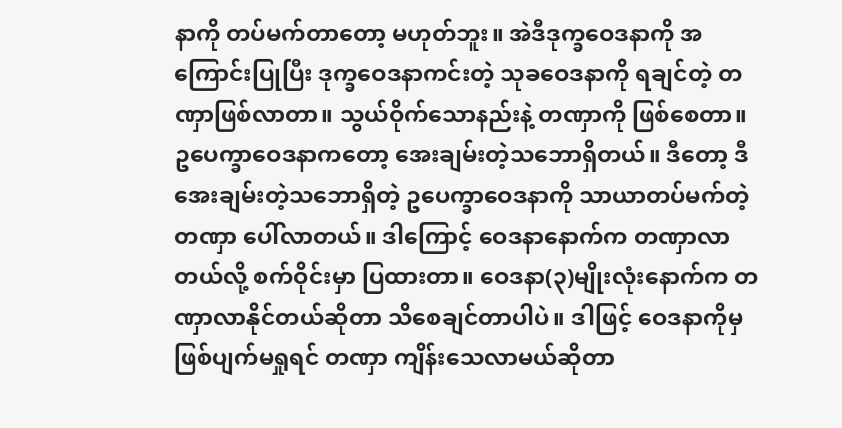နာကို တပ်မက်တာတော့ မဟုတ်ဘူး။ အဲဒီဒုက္ခဝေဒနာကို အကြောင်းပြုပြီး ဒုက္ခဝေဒနာကင်းတဲ့ သုခဝေဒနာကို ရချင်တဲ့ တဏှာဖြစ်လာတာ။ သွယ်ဝိုက်သောနည်းနဲ့ တဏှာကို ဖြစ်စေတာ။ ဥပေက္ခာဝေဒနာကတော့ အေးချမ်းတဲ့သဘောရှိတယ်။ ဒီတော့ ဒီအေးချမ်းတဲ့သဘောရှိတဲ့ ဥပေက္ခာဝေဒနာကို သာယာတပ်မက်တဲ့ တဏှာ ပေါ်လာတယ်။ ဒါကြောင့် ဝေဒနာနောက်က တဏှာလာတယ်လို့ စက်ဝိုင်းမှာ ပြထားတာ။ ဝေဒနာ(၃)မျိုးလုံးနောက်က တဏှာလာနိုင်တယ်ဆိုတာ သိစေချင်တာပါပဲ။ ဒါဖြင့် ဝေဒနာကိုမှ ဖြစ်ပျက်မရှုရင် တဏှာ ကျိန်းသေလာမယ်ဆိုတာ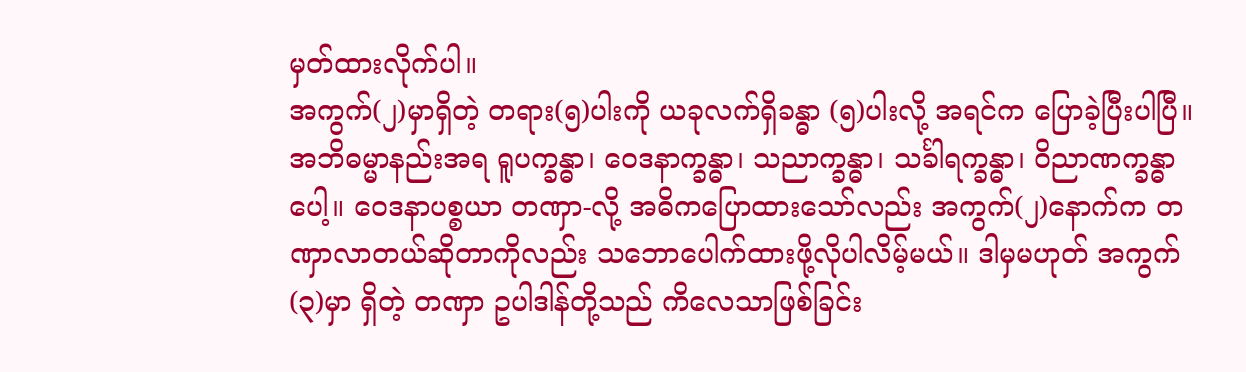မှတ်ထားလိုက်ပါ။
အကွက်(၂)မှာရှိတဲ့ တရား(၅)ပါးကို ယခုလက်ရှိခန္ဓာ (၅)ပါးလို့ အရင်က ပြောခဲ့ပြီးပါပြီ။ အဘိဓမ္မာနည်းအရ ရူပက္ခန္ဓာ၊ ဝေဒနာက္ခန္ဓာ၊ သညာက္ခန္ဓာ၊ သင်္ခါရက္ခန္ဓာ၊ ဝိညာဏက္ခန္ဓာပေါ့။ ဝေဒနာပစ္စယာ တဏှာ-လို့ အဓိကပြောထားသော်လည်း အကွက်(၂)နောက်က တဏှာလာတယ်ဆိုတာကိုလည်း သဘောပေါက်ထားဖို့လိုပါလိမ့်မယ်။ ဒါမှမဟုတ် အကွက်(၃)မှာ ရှိတဲ့ တဏှာ ဥပါဒါန်တို့သည် ကိလေသာဖြစ်ခြင်း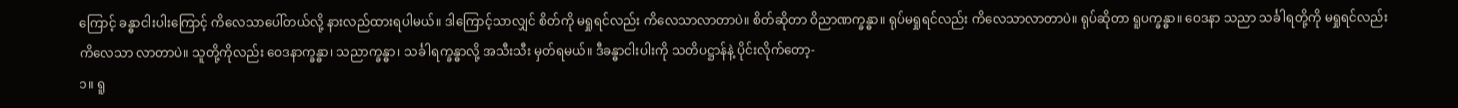ကြောင့် ခန္ဓာငါးပါးကြောင့် ကိလေသာပေါ်တယ်လို့ နားလည်ထားရပါမယ်။ ဒါကြောင့်သာလျှင် စိတ်ကို မရှုရင်လည်း ကိလေသာလာတာပဲ။ စိတ်ဆိုတာ ဝိညာဏက္ခန္ဓာ။ ရုပ်မရှုရင်လည်း ကိလေသာလာတာပဲ။ ရုပ်ဆိုတာ ရူပက္ခန္ဓာ။ ဝေဒနာ သညာ သင်္ခါရတို့ကို မရှုရင်လည်း ကိလေသာ လာတာပဲ။ သူတို့ကိုလည်း ဝေဒနာက္ခန္ဓာ၊ သညာက္ခန္ဓာ၊ သင်္ခါရက္ခန္ဓာလို့ အသီးသီး မှတ်ရမယ်။ ဒီခန္ဓာငါးပါးကို သတိပဋ္ဌာန်နဲ့ ပိုင်းလိုက်တော့-
၁။ ရူ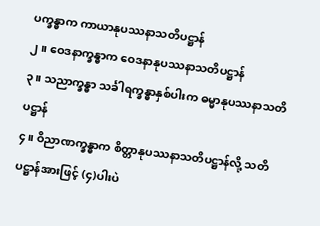ပက္ခန္ဓာက ကာယာနုပဿနာသတိပဋ္ဌာန်
၂။ ဝေဒနာက္ခန္ဓာက ဝေဒနာနုပဿနာသတိပဋ္ဌာန်
၃။ သညာက္ခန္ဓာ သင်္ခါရက္ခန္ဓာနှစ်ပါးက ဓမ္မာနုပဿနာသတိပဋ္ဌာန်
၄။ ဝိညာဏက္ခန္ဓာက စိတ္တာနုပဿနာသတိပဋ္ဌာန်လို့ သတိပဋ္ဌာန်အားဖြင့် (၄)ပါးပဲ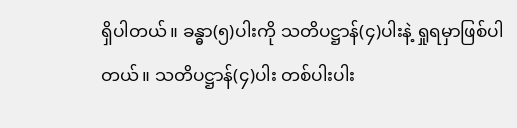ရှိပါတယ်။ ခန္ဓာ(၅)ပါးကို သတိပဋ္ဌာန်(၄)ပါးနဲ့ ရှုရမှာဖြစ်ပါတယ်။ သတိပဋ္ဌာန်(၄)ပါး တစ်ပါးပါး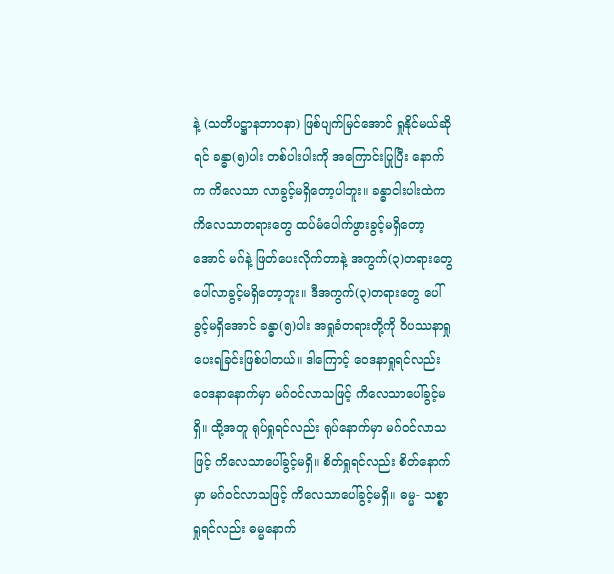နဲ့ (သတိပဋ္ဌာနဘာဝနာ) ဖြစ်ပျက်မြင်အောင် ရှုနိုင်မယ်ဆိုရင် ခန္ဓာ(၅)ပါး တစ်ပါးပါးကို အကြောင်းပြုပြီး နောက်က ကိလေသာ လာခွင့်မရှိတော့ပါဘူး။ ခန္ဓာငါးပါးထဲက ကိလေသာတရားတွေ ထပ်မံပေါက်ဖွားခွင့်မရှိတော့အောင် မဂ်နဲ့ ဖြတ်ပေးလိုက်တာနဲ့ အကွက်(၃)တရားတွေ ပေါ်လာခွင့်မရှိတော့ဘူး။ ဒီအကွက်(၃)တရားတွေ ပေါ်ခွင့်မရှိအောင် ခန္ဓာ(၅)ပါး အရှုခံတရားတို့ကို ဝိပဿနာရှုပေးရခြင်းဖြစ်ပါတယ်။ ဒါကြောင့် ဝေဒနာရှုရင်လည်း ဝေဒနာနောက်မှာ မဂ်ဝင်လာသဖြင့် ကိလေသာပေါ်ခွင့်မရှိ။ ထို့အတူ ရုပ်ရှုရင်လည်း ရုပ်နောက်မှာ မဂ်ဝင်လာသဖြင့် ကိလေသာပေါ်ခွင့်မရှိ။ စိတ်ရှုရင်လည်း စိတ်နောက်မှာ မဂ်ဝင်လာသဖြင့် ကိလေသာပေါ်ခွင့်မရှိ။ ဓမ္မ- သစ္စာရှုရင်လည်း ဓမ္မနောက်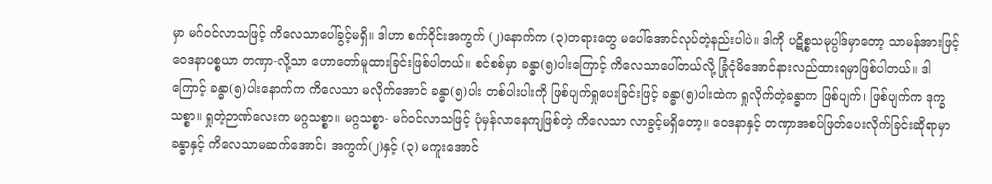မှာ မဂ်ဝင်လာသဖြင့် ကိလေသာပေါ်ခွင့်မရှိ။ ဒါဟာ စက်ဝိုင်းအကွက် (၂)နောက်က (၃)တရားတွေ မပေါ်အောင်လုပ်တဲ့နည်းပါပဲ။ ဒါကို ပဋိစ္စသမုပ္ပါဒ်မှာတော့ သာမန်အားဖြင့် ဝေဒနာပစ္စယာ တဏှာ-လို့သာ ဟောတော်မူထားခြင်းဖြစ်ပါတယ်။ စင်စစ်မှာ ခန္ဓာ(၅)ပါးကြောင့် ကိလေသာပေါ်တယ်လို့ ခြုံငုံမိအောင်နားလည်ထားရမှာဖြစ်ပါတယ်။ ဒါကြောင့် ခန္ဓာ(၅)ပါးနောက်က ကိလေသာ မလိုက်အောင် ခန္ဓာ(၅)ပါး တစ်ပါးပါးကို ဖြစ်ပျက်ရှုပေးခြင်းဖြင့် ခန္ဓာ(၅)ပါးထဲက ရှုလိုက်တဲ့ခန္ဓာက ဖြစ်ပျက်၊ ဖြစ်ပျက်က ဒုက္ခသစ္စာ။ ရှုတဲ့ဉာဏ်လေးက မဂ္ဂသစ္စာ။ မဂ္ဂသစ္စာ- မဂ်ဝင်လာသဖြင့် ပုံမှန်လာနေကျဖြစ်တဲ့ ကိလေသာ လာခွင့်မရှိတော့။ ဝေဒနာနှင့် တဏှာအစပ်ဖြတ်ပေးလိုက်ခြင်းဆိုရာမှာ ခန္ဓာနှင့် ကိလေသာမဆက်အောင်၊ အကွက်(၂)နှင့် (၃) မကူးအောင်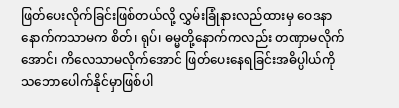ဖြတ်ပေးလိုက်ခြင်းဖြစ်တယ်လို့ လွှမ်းခြုံနားလည်ထားမှ ဝေဒနာနောက်ကသာမက စိတ်၊ ရုပ်၊ ဓမ္မတို့နောက်ကလည်း တဏှာမလိုက်အောင်၊ ကိလေသာမလိုက်အောင် ဖြတ်ပေးနေရခြင်းအဓိပ္ပါယ်ကို သဘောပေါက်နိုင်မှာဖြစ်ပါ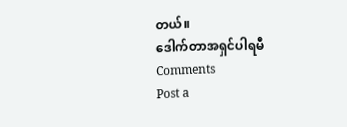တယ်။
ဒေါက်တာအရှင်ပါရမီ
Comments
Post a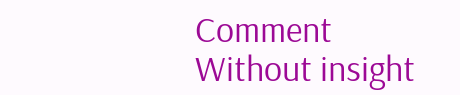Comment
Without insight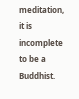meditation, it is incomplete to be a Buddhist.